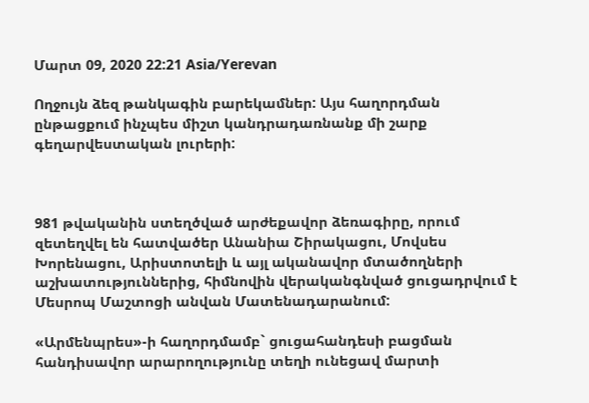Մարտ 09, 2020 22:21 Asia/Yerevan

Ողջույն ձեզ թանկագին բարեկամներ: Այս հաղորդման ընթացքում ինչպես միշտ կանդրադառնանք մի շարք գեղարվեստական լուրերի:



981 թվականին ստեղծված արժեքավոր ձեռագիրը, որում զետեղվել են հատվածեր Անանիա Շիրակացու, Մովսես Խորենացու, Արիստոտելի և այլ ականավոր մտածողների աշխատություններից, հիմնովին վերականգնված ցուցադրվում է Մեսրոպ Մաշտոցի անվան Մատենադարանում:

«Արմենպրես»-ի հաղորդմամբ` ցուցահանդեսի բացման հանդիսավոր արարողությունը տեղի ունեցավ մարտի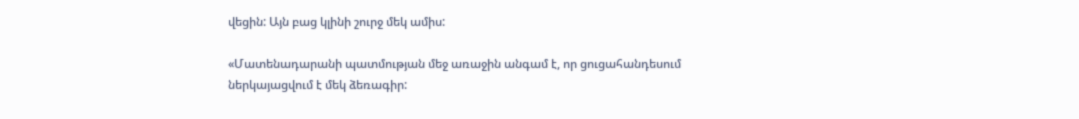վեցին: Այն բաց կլինի շուրջ մեկ ամիս:

«Մատենադարանի պատմության մեջ առաջին անգամ է, որ ցուցահանդեսում ներկայացվում է մեկ ձեռագիր: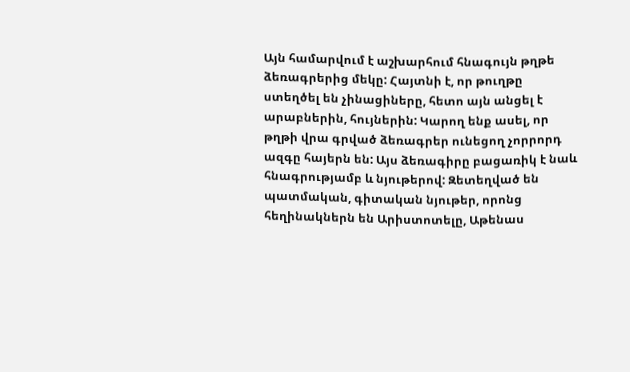Այն համարվում է աշխարհում հնագույն թղթե ձեռագրերից մեկը: Հայտնի է, որ թուղթը ստեղծել են չինացիները, հետո այն անցել է արաբներին, հույներին: Կարող ենք ասել, որ թղթի վրա գրված ձեռագրեր ունեցող չորրորդ ազգը հայերն են: Այս ձեռագիրը բացառիկ է նաև հնագրությամբ և նյութերով: Զետեղված են պատմական, գիտական նյութեր, որոնց հեղինակներն են Արիստոտելը, Աթենաս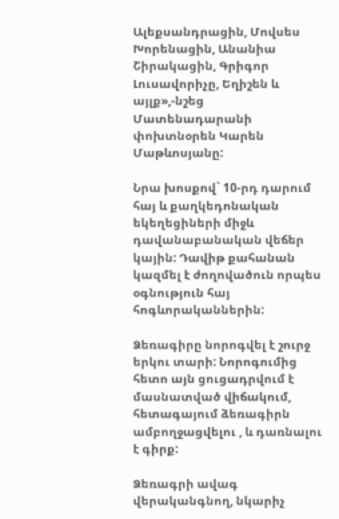Ալեքսանդրացին, Մովսես Խորենացին, Անանիա Շիրակացին, Գրիգոր Լուսավորիչը, Եղիշեն և այլք»,-նշեց Մատենադարանի փոխտնօրեն Կարեն Մաթևոսյանը:

Նրա խոսքով` 10-րդ դարում հայ և քաղկեդոնական եկեղեցիների միջև դավանաբանական վեճեր կային: Դավիթ քահանան կազմել է ժողովածուն որպես օգնություն հայ հոգևորականներին:

Ձեռագիրը նորոգվել է շուրջ երկու տարի: Նորոգումից հետո այն ցուցադրվում է մասնատված վիճակում, հետագայում ձեռագիրն ամբողջացվելու , և դառնալու է գիրք:

Ձեռագրի ավագ վերականգնող, նկարիչ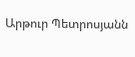Արթուր Պետրոսյանն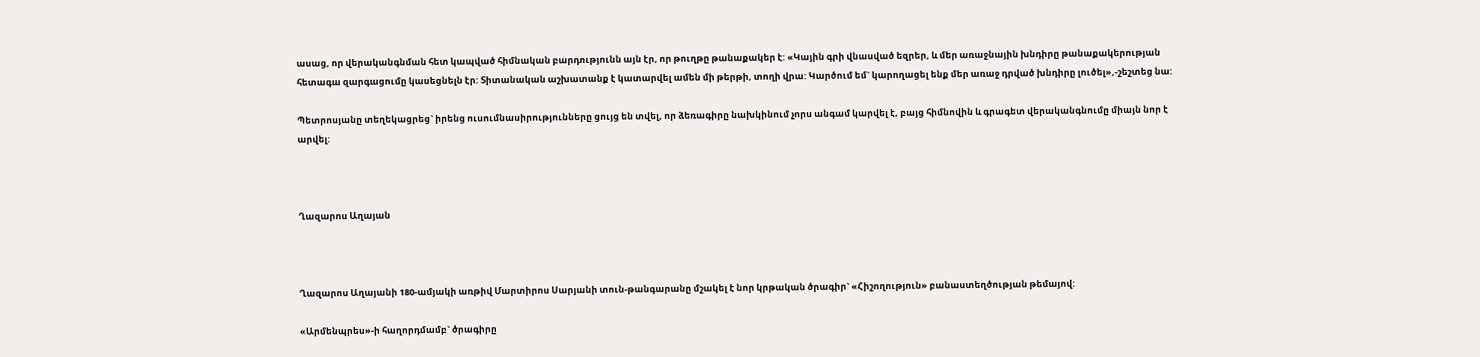ասաց, որ վերականգնման հետ կապված հիմնական բարդությունն այն էր, որ թուղթը թանաքակեր է: «Կային գրի վնասված եզրեր, և մեր առաջնային խնդիրը թանաքակերության հետագա զարգացումը կասեցնելն էր: Տիտանական աշխատանք է կատարվել ամեն մի թերթի, տողի վրա: Կարծում եմ` կարողացել ենք մեր առաջ դրված խնդիրը լուծել»,-շեշտեց նա:

Պետրոսյանը տեղեկացրեց` իրենց ուսումնասիրությունները ցույց են տվել, որ ձեռագիրը նախկինում չորս անգամ կարվել է, բայց հիմնովին և գրագետ վերականգնումը միայն նոր է արվել:



Ղազարոս Աղայան



Ղազարոս Աղայանի 180-ամյակի առթիվ Մարտիրոս Սարյանի տուն-թանգարանը մշակել է նոր կրթական ծրագիր` «Հիշողություն» բանաստեղծության թեմայով:

«Արմենպրես»-ի հաղորդմամբ` ծրագիրը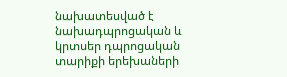նախատեսված է նախադպրոցական և կրտսեր դպրոցական տարիքի երեխաների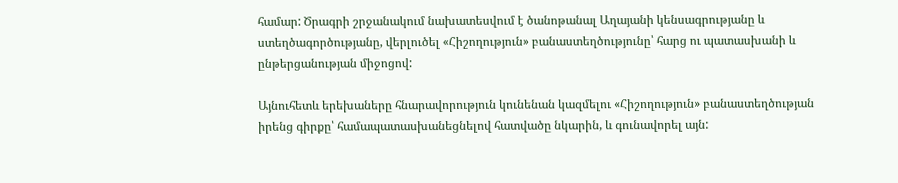համար: Ծրագրի շրջանակում նախատեսվում է ծանոթանալ Աղայանի կենսագրությանը և ստեղծագործությանը, վերլուծել «Հիշողություն» բանաստեղծությունը՝ հարց ու պատասխանի և ընթերցանության միջոցով:

Այնուհետև երեխաները հնարավորություն կունենան կազմելու «Հիշողություն» բանաստեղծության իրենց գիրքը՝ համապատասխանեցնելով հատվածը նկարին, և գունավորել այն: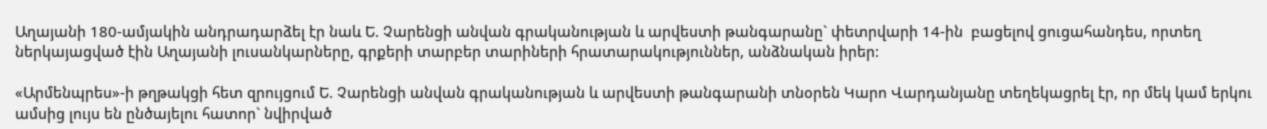Աղայանի 180-ամյակին անդրադարձել էր նաև Ե. Չարենցի անվան գրականության և արվեստի թանգարանը` փետրվարի 14-ին  բացելով ցուցահանդես, որտեղ ներկայացված էին Աղայանի լուսանկարները, գրքերի տարբեր տարիների հրատարակություններ, անձնական իրեր:

«Արմենպրես»-ի թղթակցի հետ զրույցում Ե. Չարենցի անվան գրականության և արվեստի թանգարանի տնօրեն Կարո Վարդանյանը տեղեկացրել էր, որ մեկ կամ երկու ամսից լույս են ընծայելու հատոր` նվիրված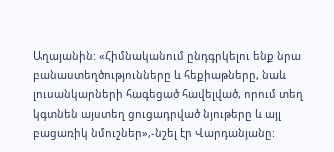Աղայանին: «Հիմնականում ընդգրկելու ենք նրա բանաստեղծությունները և հեքիաթները, նաև լուսանկարների հագեցած հավելված, որում տեղ կգտնեն այստեղ ցուցադրված նյութերը և այլ բացառիկ նմուշներ»,-նշել էր Վարդանյանը: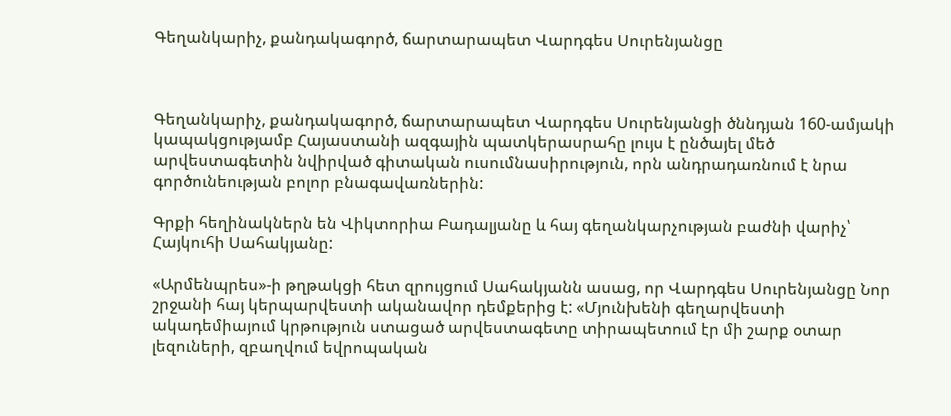Գեղանկարիչ, քանդակագործ, ճարտարապետ Վարդգես Սուրենյանցը



Գեղանկարիչ, քանդակագործ, ճարտարապետ Վարդգես Սուրենյանցի ծննդյան 160-ամյակի կապակցությամբ Հայաստանի ազգային պատկերասրահը լույս է ընծայել մեծ արվեստագետին նվիրված գիտական ուսումնասիրություն, որն անդրադառնում է նրա գործունեության բոլոր բնագավառներին:

Գրքի հեղինակներն են Վիկտորիա Բադալյանը և հայ գեղանկարչության բաժնի վարիչ՝ Հայկուհի Սահակյանը:

«Արմենպրես»-ի թղթակցի հետ զրույցում Սահակյանն ասաց, որ Վարդգես Սուրենյանցը Նոր շրջանի հայ կերպարվեստի ականավոր դեմքերից է: «Մյունխենի գեղարվեստի ակադեմիայում կրթություն ստացած արվեստագետը տիրապետում էր մի շարք օտար լեզուների, զբաղվում եվրոպական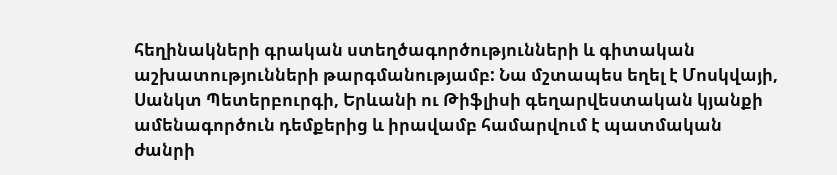հեղինակների գրական ստեղծագործությունների և գիտական աշխատությունների թարգմանությամբ: Նա մշտապես եղել է Մոսկվայի, Սանկտ Պետերբուրգի, Երևանի ու Թիֆլիսի գեղարվեստական կյանքի ամենագործուն դեմքերից և իրավամբ համարվում է պատմական ժանրի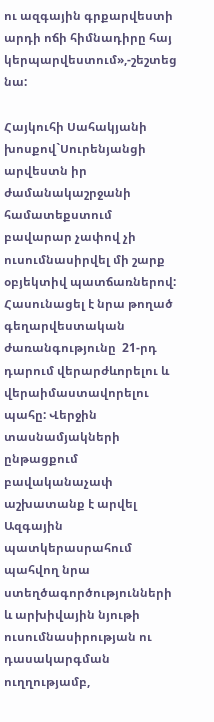ու ազգային գրքարվեստի արդի ոճի հիմնադիրը հայ կերպարվեստում»,-շեշտեց նա:

Հայկուհի Սահակյանի խոսքով`Սուրենյանցի արվեստն իր ժամանակաշրջանի համատեքստում բավարար չափով չի ուսումնասիրվել մի շարք օբյեկտիվ պատճառներով:  Հասունացել է նրա թողած գեղարվեստական ժառանգությունը  21-րդ դարում վերարժևորելու և վերաիմաստավորելու պահը: Վերջին տասնամյակների ընթացքում բավականաչափ աշխատանք է արվել Ազգային պատկերասրահում պահվող նրա ստեղծագործությունների և արխիվային նյութի ուսումնասիրության ու դասակարգման ուղղությամբ,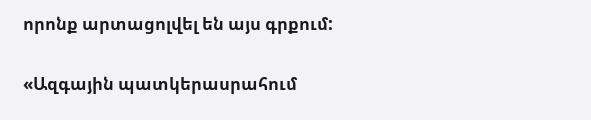որոնք արտացոլվել են այս գրքում:

«Ազգային պատկերասրահում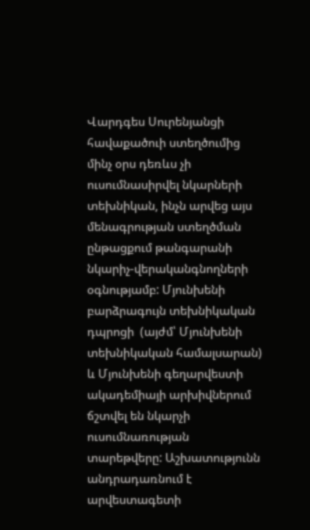Վարդգես Սուրենյանցի հավաքածուի ստեղծումից մինչ օրս դեռևս չի ուսումնասիրվել նկարների տեխնիկան, ինչն արվեց այս մենագրության ստեղծման ընթացքում թանգարանի նկարիչ-վերականգնողների օգնությամբ: Մյունխենի բարձրագույն տեխնիկական դպրոցի  (այժմ՝ Մյունխենի տեխնիկական համալսարան) և Մյունխենի գեղարվեստի ակադեմիայի արխիվներում ճշտվել են նկարչի ուսումնառության տարեթվերը: Աշխատությունն  անդրադառնում է արվեստագետի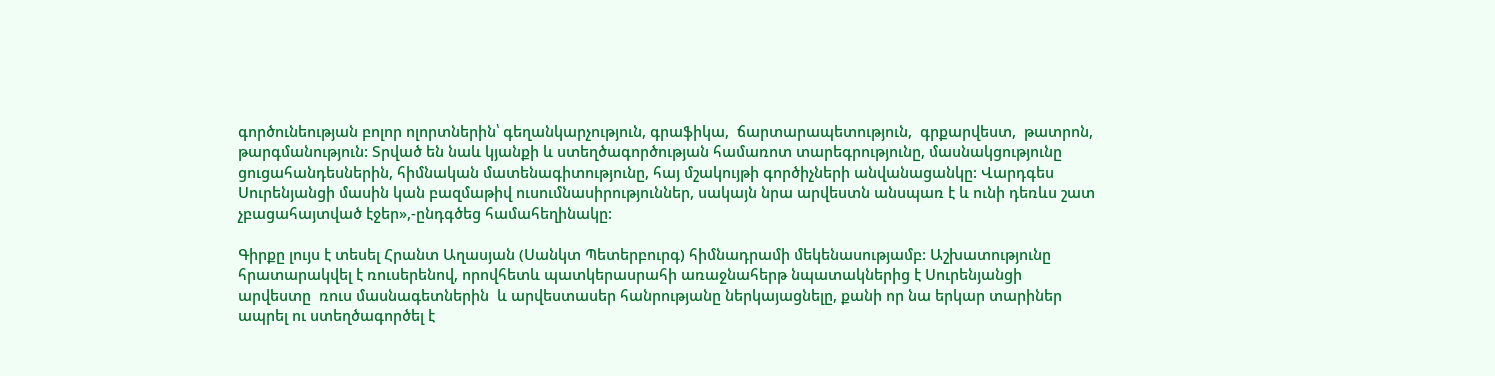գործունեության բոլոր ոլորտներին՝ գեղանկարչություն, գրաֆիկա,  ճարտարապետություն,  գրքարվեստ,  թատրոն, թարգմանություն: Տրված են նաև կյանքի և ստեղծագործության համառոտ տարեգրությունը, մասնակցությունը ցուցահանդեսներին, հիմնական մատենագիտությունը, հայ մշակույթի գործիչների անվանացանկը: Վարդգես Սուրենյանցի մասին կան բազմաթիվ ուսումնասիրություններ, սակայն նրա արվեստն անսպառ է և ունի դեռևս շատ չբացահայտված էջեր»,-ընդգծեց համահեղինակը:

Գիրքը լույս է տեսել Հրանտ Աղասյան (Սանկտ Պետերբուրգ) հիմնադրամի մեկենասությամբ: Աշխատությունը հրատարակվել է ռուսերենով, որովհետև պատկերասրահի առաջնահերթ նպատակներից է Սուրենյանցի արվեստը  ռուս մասնագետներին  և արվեստասեր հանրությանը ներկայացնելը, քանի որ նա երկար տարիներ ապրել ու ստեղծագործել է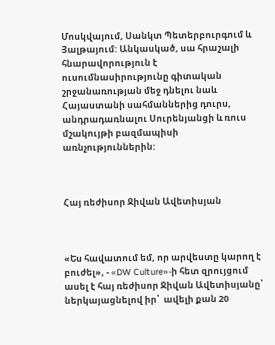Մոսկվայում, Սանկտ Պետերբուրգում և Յալթայում: Անկասկած, սա հրաշալի հնարավորություն է ուսումնասիրությունը գիտական շրջանառության մեջ դնելու նաև Հայաստանի սահմաններից դուրս, անդրադառնալու Սուրենյանցի և ռուս մշակույթի բազմապիսի առնչություններին:



Հայ ռեժիսոր Ջիվան Ավետիսյան



«Ես հավատում եմ, որ արվեստը կարող է բուժել», - «DW Culture»-ի հետ զրույցում  ասել է հայ ռեժիսոր Ջիվան Ավետիսյանը՝ ներկայացնելով իր՝  ավելի քան 20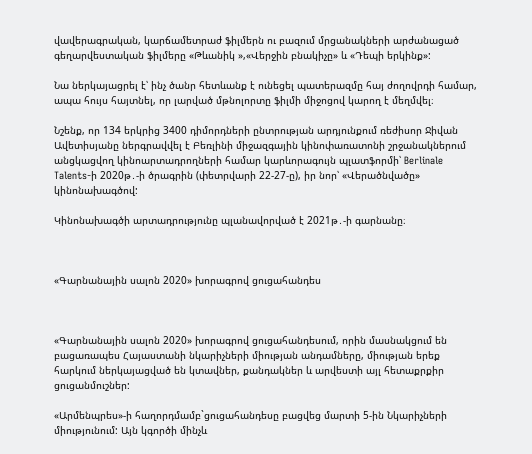վավերագրական, կարճամետրաժ ֆիլմերն ու բազում մրցանակների արժանացած  գեղարվեստական ֆիլմերը «Թևանիկ »,«Վերջին բնակիչը» և «Դեպի երկինք»:

Նա ներկայացրել է՝ ինչ ծանր հետևանք է ունեցել պատերազմը հայ ժողովրդի համար, ապա հույս հայտնել, որ լարված մթնոլորտը ֆիլմի միջոցով կարող է մեղմվել։

Նշենք, որ 134 երկրից 3400 դիմորդների ընտրության արդյունքում ռեժիսոր Ջիվան Ավետիսյանը ներգրավվել է Բեռլինի միջազգային կինոփառատոնի շրջանակներում անցկացվող կինոարտադրողների համար կարևորագույն պլատֆորմի՝ Berlinale Talents-ի 2020թ․-ի ծրագրին (փետրվարի 22-27-ը), իր նոր՝ «Վերածնվածը» կինոնախագծով:

Կինոնախագծի արտադրությունը պլանավորված է 2021թ․-ի գարնանը։



«Գարնանային սալոն 2020» խորագրով ցուցահանդես



«Գարնանային սալոն 2020» խորագրով ցուցահանդեսում, որին մասնակցում են բացառապես Հայաստանի նկարիչների միության անդամները, միության երեք հարկում ներկայացված են կտավներ, քանդակներ և արվեստի այլ հետաքրքիր ցուցանմուշներ:

«Արմենպրես»-ի հաղորդմամբ`ցուցահանդեսը բացվեց մարտի 5-ին Նկարիչների միությունում: Այն կգործի մինչև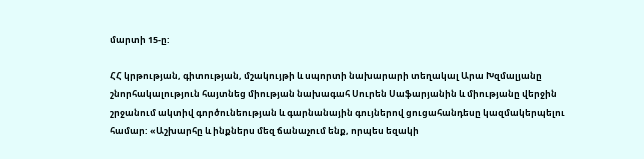մարտի 15-ը:

ՀՀ կրթության, գիտության, մշակույթի և սպորտի նախարարի տեղակալ Արա Խզմալյանը շնորհակալություն հայտնեց միության նախագահ Սուրեն Սաֆարյանին և միությանը վերջին շրջանում ակտիվ գործունեության և գարնանային գույներով ցուցահանդեսը կազմակերպելու համար: «Աշխարհը և ինքներս մեզ ճանաչում ենք, որպես եզակի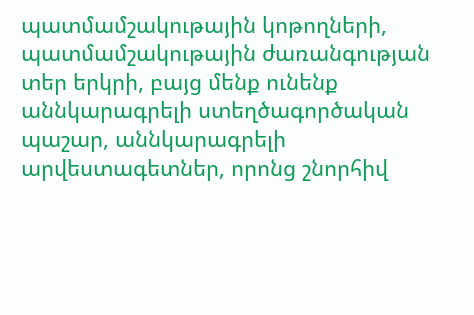պատմամշակութային կոթողների, պատմամշակութային ժառանգության տեր երկրի, բայց մենք ունենք աննկարագրելի ստեղծագործական պաշար, աննկարագրելի արվեստագետներ, որոնց շնորհիվ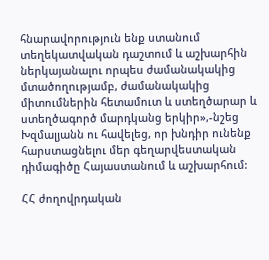հնարավորություն ենք ստանում տեղեկատվական դաշտում և աշխարհին ներկայանալու որպես ժամանակակից մտածողությամբ, ժամանակակից  միտումներին հետամուտ և ստեղծարար և ստեղծագործ մարդկանց երկիր»,-նշեց Խզմալյանն ու հավելեց, որ խնդիր ունենք հարստացնելու մեր գեղարվեստական դիմագիծը Հայաստանում և աշխարհում:

ՀՀ ժողովրդական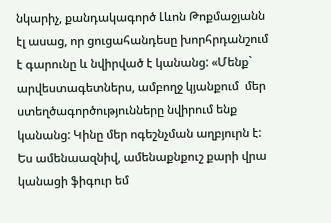նկարիչ, քանդակագործ Լևոն Թոքմաջյանն էլ ասաց, որ ցուցահանդեսը խորհրդանշում է գարունը և նվիրված է կանանց: «Մենք` արվեստագետներս, ամբողջ կյանքում  մեր ստեղծագործությունները նվիրում ենք կանանց: Կինը մեր ոգեշնչման աղբյուրն է: Ես ամենաազնիվ, ամենաքնքուշ քարի վրա կանացի ֆիգուր եմ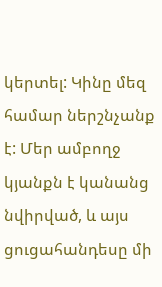կերտել: Կինը մեզ համար ներշնչանք է: Մեր ամբողջ կյանքն է կանանց նվիրված, և այս ցուցահանդեսը մի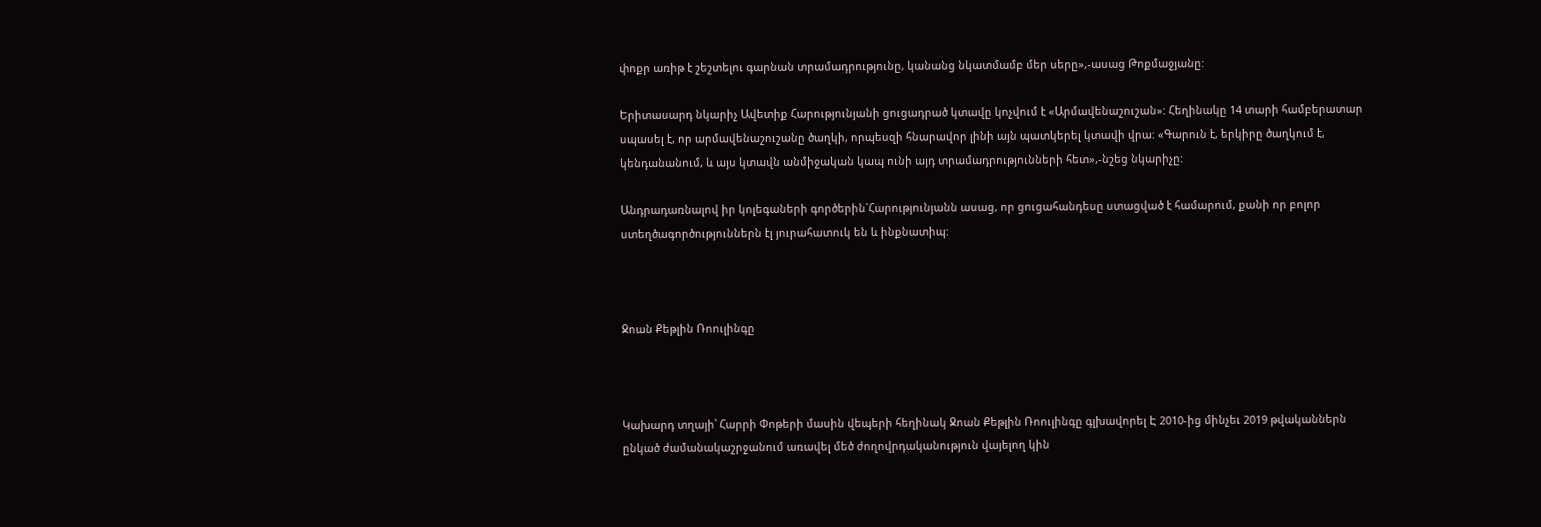փոքր առիթ է շեշտելու գարնան տրամադրությունը, կանանց նկատմամբ մեր սերը»,-ասաց Թոքմաջյանը:

Երիտասարդ նկարիչ Ավետիք Հարությունյանի ցուցադրած կտավը կոչվում է «Արմավենաշուշան»: Հեղինակը 14 տարի համբերատար սպասել է, որ արմավենաշուշանը ծաղկի, որպեսզի հնարավոր լինի այն պատկերել կտավի վրա: «Գարուն է, երկիրը ծաղկում է, կենդանանում, և այս կտավն անմիջական կապ ունի այդ տրամադրությունների հետ»,-նշեց նկարիչը:

Անդրադառնալով իր կոլեգաների գործերին`Հարությունյանն ասաց, որ ցուցահանդեսը ստացված է համարում, քանի որ բոլոր ստեղծագործություններն էլ յուրահատուկ են և ինքնատիպ:



Ջոան Քեթլին Ռոուլինգը



Կախարդ տղայի՝ Հարրի Փոթերի մասին վեպերի հեղինակ Ջոան Քեթլին Ռոուլինգը գլխավորել Է 2010-ից մինչեւ 2019 թվականներն ընկած ժամանակաշրջանում առավել մեծ ժողովրդականություն վայելող կին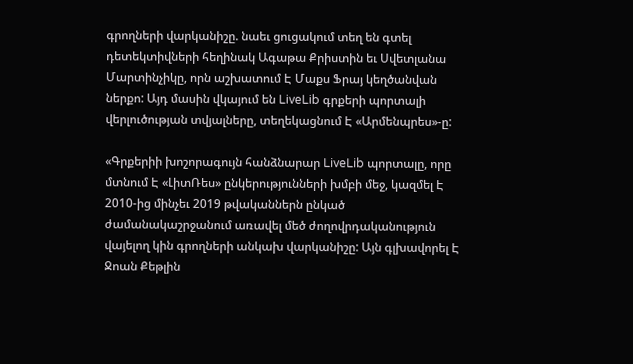գրողների վարկանիշը. նաեւ ցուցակում տեղ են գտել դետեկտիվների հեղինակ Ագաթա Քրիստին եւ Սվետլանա Մարտինչիկը, որն աշխատում Է Մաքս Ֆրայ կեղծանվան ներքո: Այդ մասին վկայում են LiveLib գրքերի պորտալի վերլուծության տվյալները, տեղեկացնում Է «Արմենպրես»-ը:

«Գրքերիի խոշորագույն հանձնարար LiveLib պորտալը, որը մտնում Է «ԼիտՌես» ընկերությունների խմբի մեջ, կազմել Է 2010-ից մինչեւ 2019 թվականներն ընկած ժամանակաշրջանում առավել մեծ ժողովրդականություն վայելող կին գրողների անկախ վարկանիշը: Այն գլխավորել Է Ջոան Քեթլին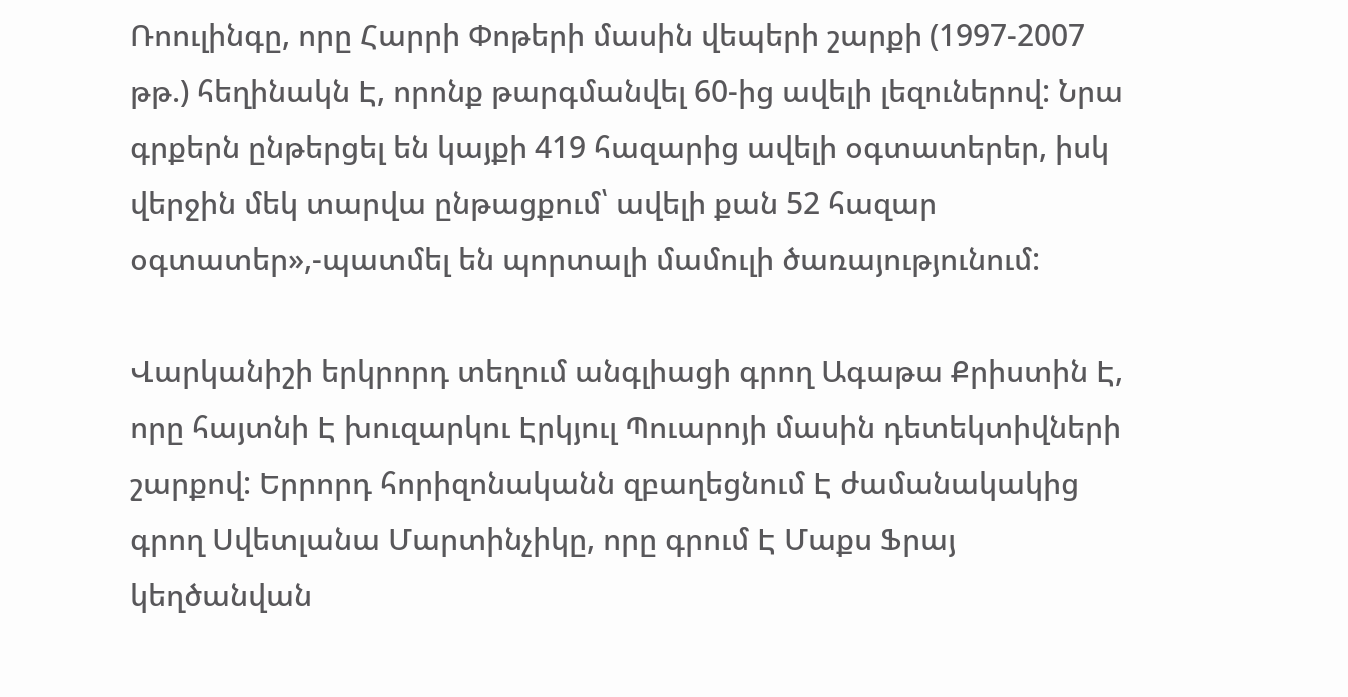Ռոուլինգը, որը Հարրի Փոթերի մասին վեպերի շարքի (1997-2007 թթ.) հեղինակն Է, որոնք թարգմանվել 60-ից ավելի լեզուներով: Նրա գրքերն ընթերցել են կայքի 419 հազարից ավելի օգտատերեր, իսկ վերջին մեկ տարվա ընթացքում՝ ավելի քան 52 հազար օգտատեր»,-պատմել են պորտալի մամուլի ծառայությունում:

Վարկանիշի երկրորդ տեղում անգլիացի գրող Ագաթա Քրիստին Է, որը հայտնի Է խուզարկու Էրկյուլ Պուարոյի մասին դետեկտիվների շարքով: Երրորդ հորիզոնականն զբաղեցնում Է ժամանակակից գրող Սվետլանա Մարտինչիկը, որը գրում Է Մաքս Ֆրայ կեղծանվան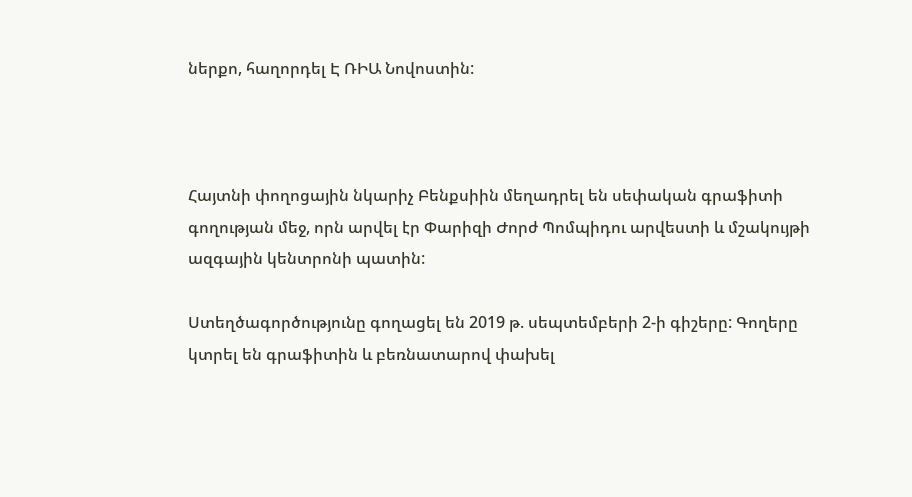ներքո, հաղորդել Է ՌԻԱ Նովոստին:



Հայտնի փողոցային նկարիչ Բենքսիին մեղադրել են սեփական գրաֆիտի գողության մեջ, որն արվել էր Փարիզի Ժորժ Պոմպիդու արվեստի և մշակույթի ազգային կենտրոնի պատին:

Ստեղծագործությունը գողացել են 2019 թ. սեպտեմբերի 2-ի գիշերը: Գողերը կտրել են գրաֆիտին և բեռնատարով փախել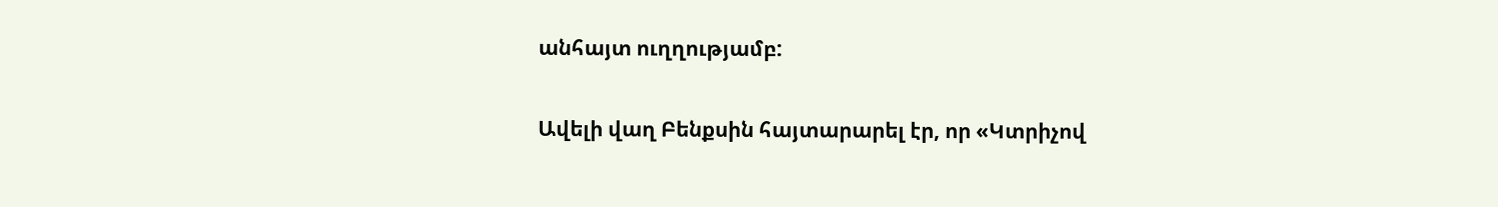անհայտ ուղղությամբ:

Ավելի վաղ Բենքսին հայտարարել էր, որ «Կտրիչով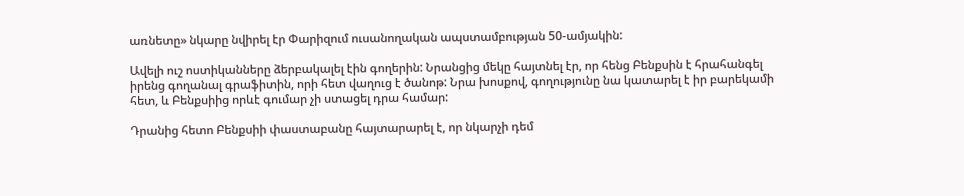առնետը» նկարը նվիրել էր Փարիզում ուսանողական ապստամբության 50-ամյակին:

Ավելի ուշ ոստիկանները ձերբակալել էին գողերին: Նրանցից մեկը հայտնել էր, որ հենց Բենքսին է հրահանգել իրենց գողանալ գրաֆիտին, որի հետ վաղուց է ծանոթ: Նրա խոսքով, գողությունը նա կատարել է իր բարեկամի հետ, և Բենքսիից որևէ գումար չի ստացել դրա համար:

Դրանից հետո Բենքսիի փաստաբանը հայտարարել է, որ նկարչի դեմ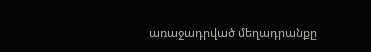առաջադրված մեղադրանքը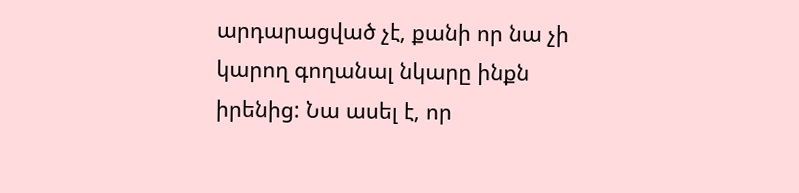արդարացված չէ, քանի որ նա չի կարող գողանալ նկարը ինքն իրենից: Նա ասել է, որ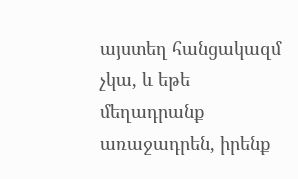այստեղ հանցակազմ չկա, և եթե մեղադրանք առաջադրեն, իրենք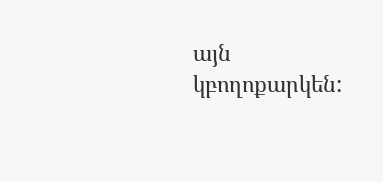այն կբողոքարկեն: